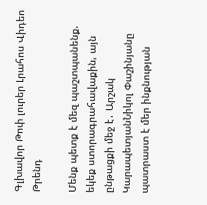Գլխավոր Թոփ լուրեր Լրահոս Վիդեո Թրենդ

Մենք պետք է մեզ պաշտպանենք. եկեք ստորագրահավաքին, այն ընթացքի մեջ է․ Արշակ ԿարապետյանՆիկոլ Փաշինյանը պատրաստ է մեր ինքնության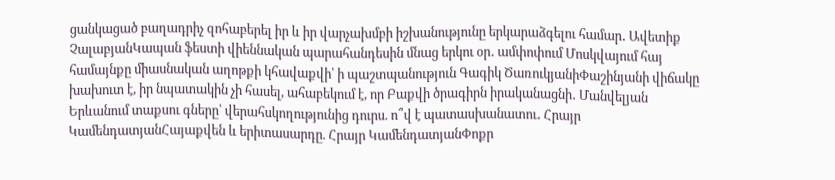ցանկացած բաղադրիչ զոհաբերել իր և իր վարչախմբի իշխանությունը երկարաձգելու համար․ Ավետիք ՉալաբյանԿապան ֆեստի վիեննական պարահանդեսին մնաց երկու օր․ ամփոփում Մոսկվայում հայ համայնքը միասնական աղոթքի կհավաքվի՝ ի պաշտպանություն Գագիկ ԾառուկյանիՓաշինյանի վիճակը խախուտ է, իր նպատակին չի հասել, ահաբեկում է, որ Բաքվի ծրագիրն իրականացնի․ Մանվելյան Երևանում տաքսու գները՝ վերահսկողությունից դուրս. ո՞վ է պատասխանատու․ Հրայր ԿամենդատյանՀայաքվեն և երիտասարդը. Հրայր ԿամենդատյանՓոքր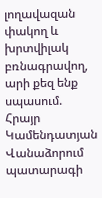լողավազան փակող և խրտվիլակ բռնագրավող, արի քեզ ենք սպասում. Հրայր Կամենդատյան Վանաձորում պատարագի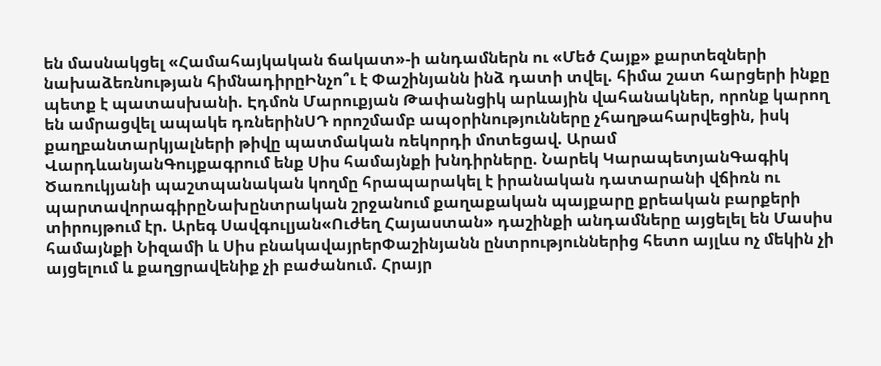են մասնակցել «Համահայկական ճակատ»-ի անդամներն ու «Մեծ Հայք» քարտեզների նախաձեռնության հիմնադիրըԻնչո՞ւ է Փաշինյանն ինձ դատի տվել. հիմա շատ հարցերի ինքը պետք է պատասխանի. Էդմոն Մարուքյան Թափանցիկ արևային վահանակներ, որոնք կարող են ամրացվել ապակե դռներինՍԴ որոշմամբ ապօրինությունները չհաղթահարվեցին, իսկ քաղբանտարկյալների թիվը պատմական ռեկորդի մոտեցավ. Արամ ՎարդևանյանԳույքագրում ենք Սիս համայնքի խնդիրները. Նարեկ ԿարապետյանԳագիկ Ծառուկյանի պաշտպանական կողմը հրապարակել է իրանական դատարանի վճիռն ու պարտավորագիրըՆախընտրական շրջանում քաղաքական պայքարը քրեական բարքերի տիրույթում էր. Արեգ Սավգուլյան«Ուժեղ Հայաստան» դաշինքի անդամները այցելել են Մասիս համայնքի Նիզամի և Սիս բնակավայրերՓաշինյանն ընտրություններից հետո այլևս ոչ մեկին չի այցելում և քաղցրավենիք չի բաժանում. Հրայր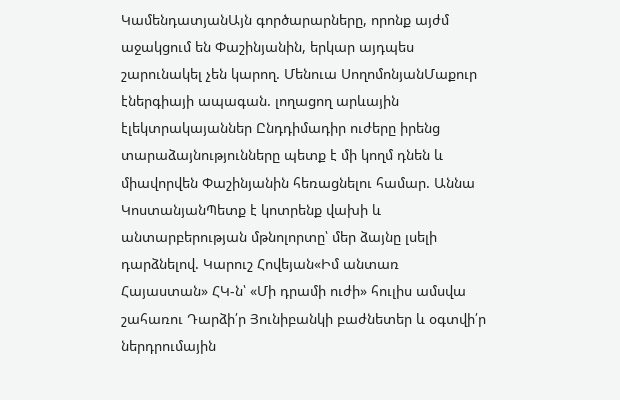ԿամենդատյանԱյն գործարարները, որոնք այժմ աջակցում են Փաշինյանին, երկար այդպես շարունակել չեն կարող. Մենուա ՍողոմոնյանՄաքուր էներգիայի ապագան. լողացող արևային էլեկտրակայաններ Ընդդիմադիր ուժերը իրենց տարաձայնությունները պետք է մի կողմ դնեն և միավորվեն Փաշինյանին հեռացնելու համար. Աննա ԿոստանյանՊետք է կոտրենք վախի և անտարբերության մթնոլորտը՝ մեր ձայնը լսելի դարձնելով. Կարուշ Հովեյան«Իմ անտառ Հայաստան» ՀԿ-ն՝ «Մի դրամի ուժի» հուլիս ամսվա շահառու Դարձի՛ր Յունիբանկի բաժնետեր և օգտվի՛ր ներդրումային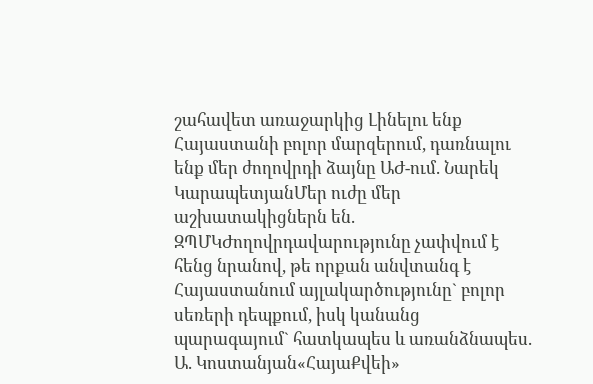շահավետ առաջարկից Լինելու ենք Հայաստանի բոլոր մարզերում, դառնալու ենք մեր ժողովրդի ձայնը ԱԺ-ում. Նարեկ ԿարապետյանՄեր ուժը մեր աշխատակիցներն են. ԶՊՄԿԺողովրդավարությունը չափվում է հենց նրանով, թե որքան անվտանգ է Հայաստանում այլակարծությունը` բոլոր սեռերի դեպքում, իսկ կանանց պարագայում` հատկապես և առանձնապես. Ա. Կոստանյան«ՀայաՔվեի»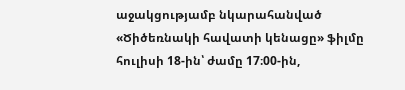աջակցությամբ նկարահանված «Ծիծեռնակի հավատի կենացը» ֆիլմը հուլիսի 18-ին՝ ժամը 17։00-ին,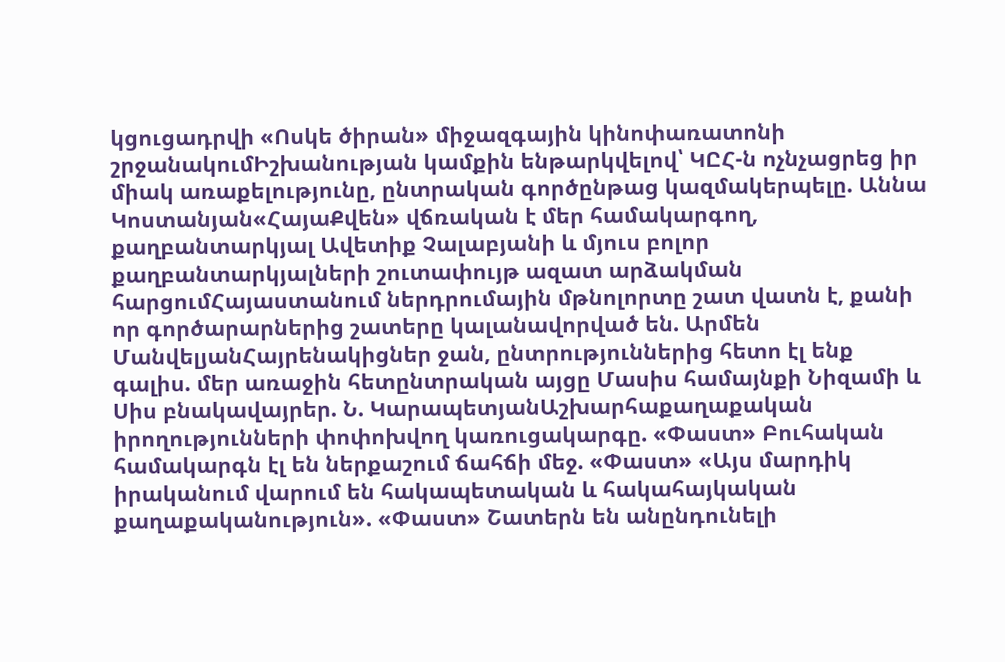կցուցադրվի «Ոսկե ծիրան» միջազգային կինոփառատոնի շրջանակումԻշխանության կամքին ենթարկվելով՝ ԿԸՀ-ն ոչնչացրեց իր միակ առաքելությունը, ընտրական գործընթաց կազմակերպելը. Աննա Կոստանյան«ՀայաՔվեն» վճռական է մեր համակարգող, քաղբանտարկյալ Ավետիք Չալաբյանի և մյուս բոլոր քաղբանտարկյալների շուտափույթ ազատ արձակման հարցումՀայաստանում ներդրումային մթնոլորտը շատ վատն է, քանի որ գործարարներից շատերը կալանավորված են. Արմեն ՄանվելյանՀայրենակիցներ ջան, ընտրություններից հետո էլ ենք գալիս. մեր առաջին հետընտրական այցը Մասիս համայնքի Նիզամի և Սիս բնակավայրեր. Ն. ԿարապետյանԱշխարհաքաղաքական իրողությունների փոփոխվող կառուցակարգը. «Փաստ» Բուհական համակարգն էլ են ներքաշում ճահճի մեջ. «Փաստ» «Այս մարդիկ իրականում վարում են հակապետական և հակահայկական քաղաքականություն». «Փաստ» Շատերն են անընդունելի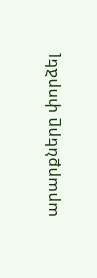արարքները փորձել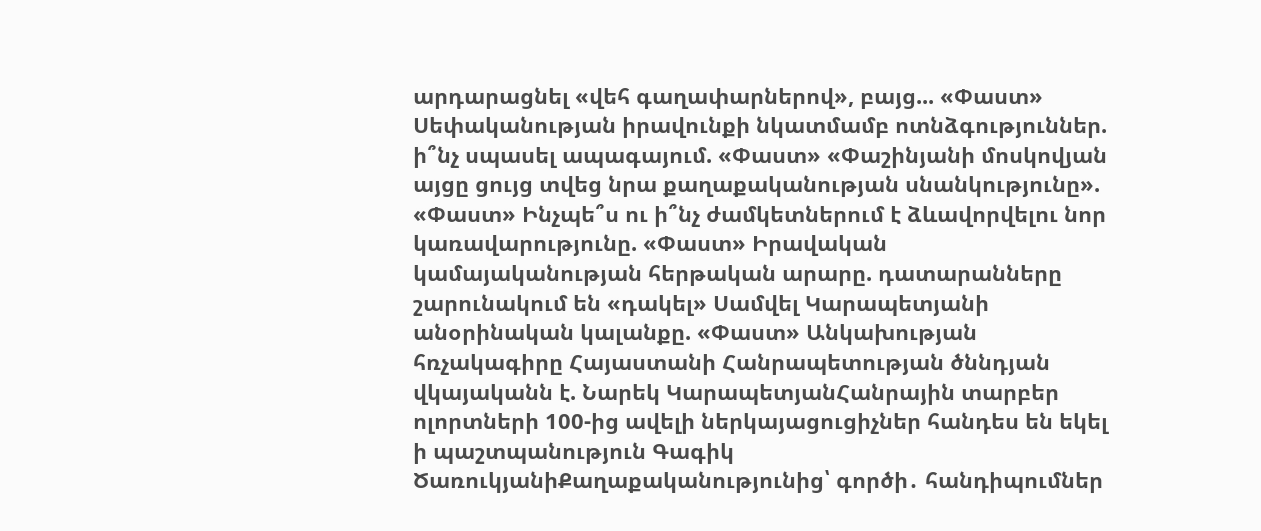արդարացնել «վեհ գաղափարներով», բայց... «Փաստ» Սեփականության իրավունքի նկատմամբ ոտնձգություններ. ի՞նչ սպասել ապագայում. «Փաստ» «Փաշինյանի մոսկովյան այցը ցույց տվեց նրա քաղաքականության սնանկությունը». «Փաստ» Ինչպե՞ս ու ի՞նչ ժամկետներում է ձևավորվելու նոր կառավարությունը. «Փաստ» Իրավական կամայականության հերթական արարը. դատարանները շարունակում են «դակել» Սամվել Կարապետյանի անօրինական կալանքը. «Փաստ» Անկախության հռչակագիրը Հայաստանի Հանրապետության ծննդյան վկայականն է. Նարեկ ԿարապետյանՀանրային տարբեր ոլորտների 100-ից ավելի ներկայացուցիչներ հանդես են եկել ի պաշտպանություն Գագիկ ԾառուկյանիՔաղաքականությունից՝ գործի․ հանդիպումներ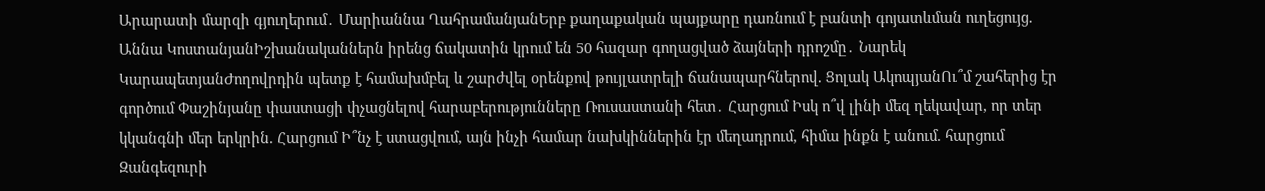Արարատի մարզի գյուղերում․ Մարիաննա ՂահրամանյանԵրբ քաղաքական պայքարը դառնում է բանտի գոյատևման ուղեցույց. Աննա ԿոստանյանԻշխանականներն իրենց ճակատին կրում են 50 հազար գողացված ձայների դրոշմը․ Նարեկ ԿարապետյանԺողովրդին պետք է համախմբել և շարժվել օրենքով թույլատրելի ճանապարհներով. Ցոլակ ԱկոպյանՈւ՞մ շահերից էր գործում Փաշինյանը փաստացի փչացնելով հարաբերությունները Ռուսաստանի հետ․ Հարցում Իսկ ո՞վ լինի մեզ ղեկավար, որ տեր կկանգնի մեր երկրին. Հարցում Ի՞նչ է ստացվում, այն ինչի համար նախկիններին էր մեղադրում, հիմա ինքն է անում. հարցում Զանգեզուրի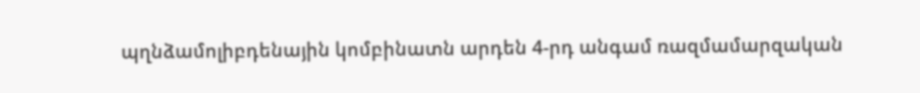պղնձամոլիբդենային կոմբինատն արդեն 4-րդ անգամ ռազմամարզական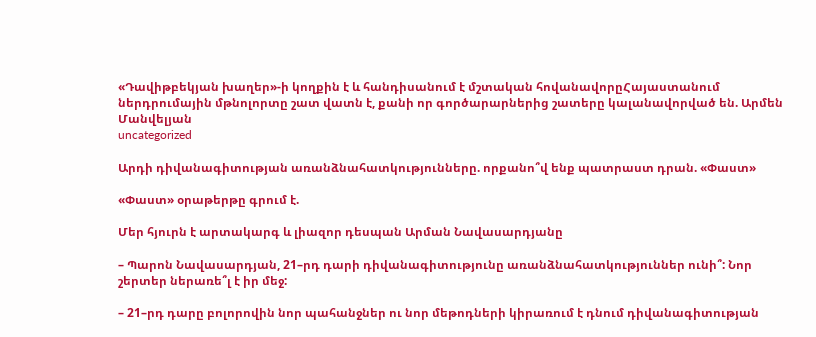«Դավիթբեկյան խաղեր»-ի կողքին է և հանդիսանում է մշտական հովանավորըՀայաստանում ներդրումային մթնոլորտը շատ վատն է, քանի որ գործարարներից շատերը կալանավորված են. Արմեն Մանվելյան
uncategorized

Արդի դիվանագիտության առանձնահատկությունները. որքանո՞վ ենք պատրաստ դրան. «Փաստ»

«Փաստ» օրաթերթը գրում է.

Մեր հյուրն է արտակարգ և լիազոր դեսպան Արման Նավասարդյանը

– Պարոն Նավասարդյան, 21–րդ դարի դիվանագիտությունը առանձնահատկություններ ունի՞: Նոր շերտեր ներառե՞լ է իր մեջ:

– 21–րդ դարը բոլորովին նոր պահանջներ ու նոր մեթոդների կիրառում է դնում դիվանագիտության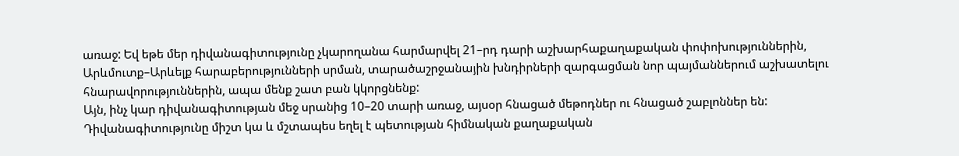առաջ: Եվ եթե մեր դիվանագիտությունը չկարողանա հարմարվել 21–րդ դարի աշխարհաքաղաքական փոփոխություններին, Արևմուտք–Արևելք հարաբերությունների սրման, տարածաշրջանային խնդիրների զարգացման նոր պայմաններում աշխատելու հնարավորություններին, ապա մենք շատ բան կկորցնենք:
Այն, ինչ կար դիվանագիտության մեջ սրանից 10–20 տարի առաջ, այսօր հնացած մեթոդներ ու հնացած շաբլոններ են: Դիվանագիտությունը միշտ կա և մշտապես եղել է պետության հիմնական քաղաքական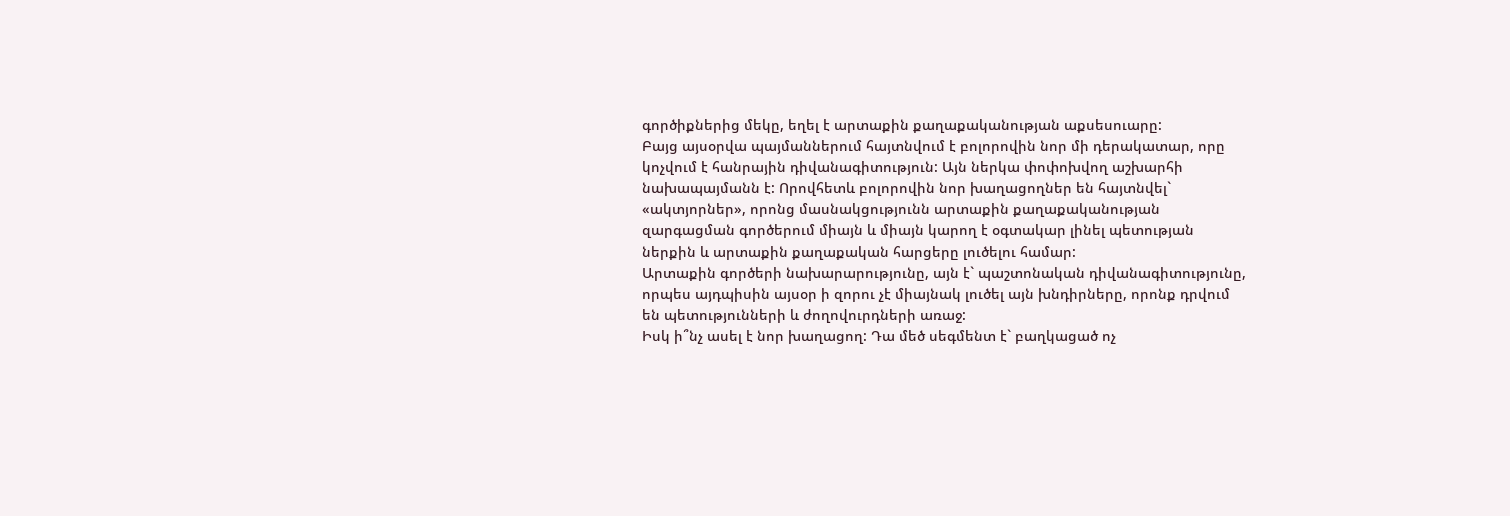գործիքներից մեկը, եղել է արտաքին քաղաքականության աքսեսուարը:
Բայց այսօրվա պայմաններում հայտնվում է բոլորովին նոր մի դերակատար, որը կոչվում է հանրային դիվանագիտություն: Այն ներկա փոփոխվող աշխարհի նախապայմանն է: Որովհետև բոլորովին նոր խաղացողներ են հայտնվել` «ակտյորներ», որոնց մասնակցությունն արտաքին քաղաքականության զարգացման գործերում միայն և միայն կարող է օգտակար լինել պետության ներքին և արտաքին քաղաքական հարցերը լուծելու համար:
Արտաքին գործերի նախարարությունը, այն է` պաշտոնական դիվանագիտությունը, որպես այդպիսին այսօր ի զորու չէ միայնակ լուծել այն խնդիրները, որոնք դրվում են պետությունների և ժողովուրդների առաջ:
Իսկ ի՞նչ ասել է նոր խաղացող: Դա մեծ սեգմենտ է` բաղկացած ոչ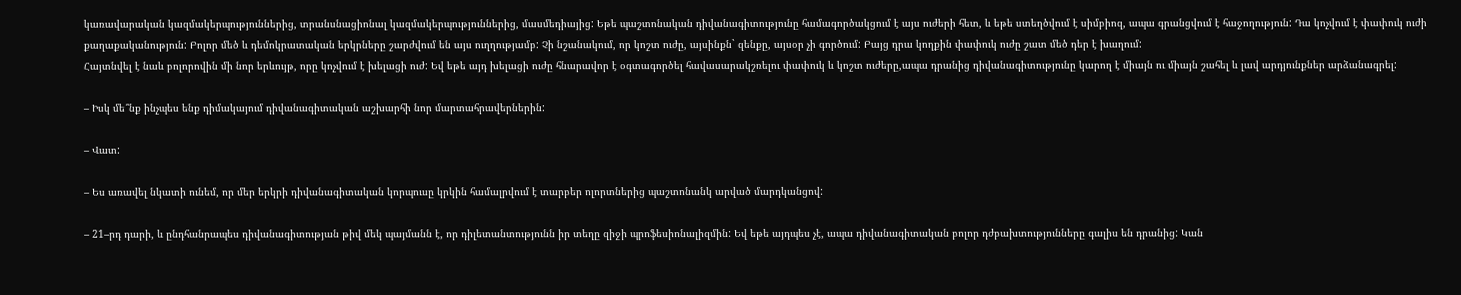կառավարական կազմակերպություններից, տրանսնացիոնալ կազմակերպություններից, մասմեդիայից: Եթե պաշտոնական դիվանագիտությունը համագործակցում է այս ուժերի հետ, և եթե ստեղծվում է սիմբիոզ, ապա գրանցվում է հաջողություն: Դա կոչվում է փափուկ ուժի քաղաքականություն: Բոլոր մեծ և դեմոկրատական երկրները շարժվում են այս ուղղությամբ: Չի նշանակում, որ կոշտ ուժը, այսինքն` զենքը, այսօր չի գործում: Բայց դրա կողքին փափուկ ուժը շատ մեծ դեր է խաղում:
Հայտնվել է նաև բոլորովին մի նոր երևույթ, որը կոչվում է խելացի ուժ: Եվ եթե այդ խելացի ուժը հնարավոր է օգտագործել հավասարակշռելու փափուկ և կոշտ ուժերը,ապա դրանից դիվանագիտությունը կարող է միայն ու միայն շահել և լավ արդյունքներ արձանագրել:

– Իսկ մե՞նք ինչպես ենք դիմակայում դիվանագիտական աշխարհի նոր մարտահրավերներին:

– Վատ:

– Ես առավել նկատի ունեմ, որ մեր երկրի դիվանագիտական կորպուսը կրկին համալրվում է տարբեր ոլորտներից պաշտոնանկ արված մարդկանցով:

– 21–րդ դարի, և ընդհանրապես դիվանագիտության թիվ մեկ պայմանն է, որ դիլետանտությունն իր տեղը զիջի պրոֆեսիոնալիզմին: Եվ եթե այդպես չէ, ապա դիվանագիտական բոլոր դժբախտությունները գալիս են դրանից: Կան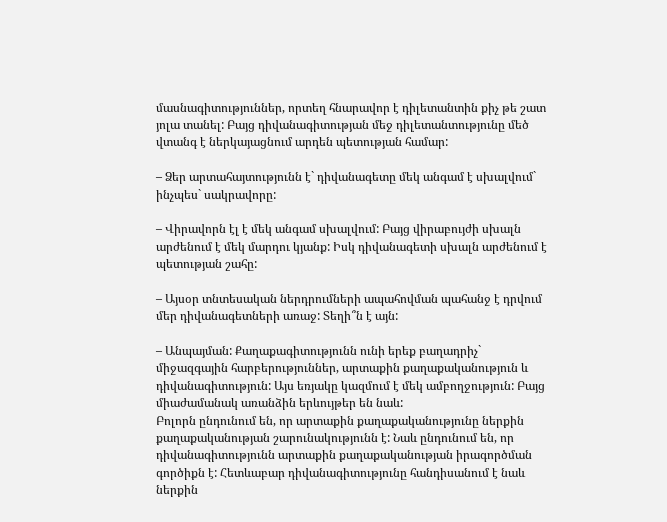մասնագիտություններ, որտեղ հնարավոր է դիլետանտին քիչ թե շատ յոլա տանել: Բայց դիվանագիտության մեջ դիլետանտությունը մեծ վտանգ է ներկայացնում արդեն պետության համար:

– Ձեր արտահայտությունն է` դիվանագետը մեկ անգամ է սխալվում` ինչպես` սակրավորը:

– Վիրավորն էլ է մեկ անգամ սխալվում: Բայց վիրաբույժի սխալն արժենում է մեկ մարդու կյանք: Իսկ դիվանագետի սխալն արժենում է պետության շահը:

– Այսօր տնտեսական ներդրումների ապահովման պահանջ է դրվում մեր դիվանագետների առաջ: Տեղի՞ն է այն:

– Անպայման: Քաղաքագիտությունն ունի երեք բաղադրիչ` միջազգային հարբերություններ, արտաքին քաղաքականություն և դիվանագիտություն: Այս եռյակը կազմում է մեկ ամբողջություն: Բայց միաժամանակ առանձին երևույթեր են նաև:
Բոլորն ընդունում են, որ արտաքին քաղաքականությունը ներքին քաղաքականության շարունակությունն է: Նաև ընդունում են, որ դիվանագիտությունն արտաքին քաղաքականության իրագործման գործիքն է: Հետևաբար դիվանագիտությունը հանդիսանում է նաև ներքին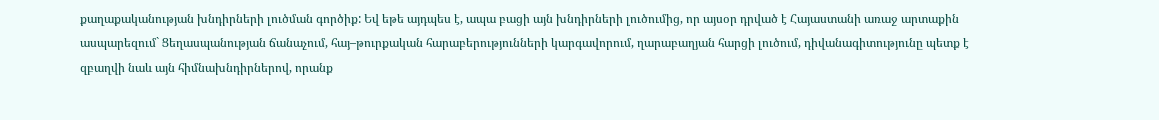քաղաքականության խնդիրների լուծման գործիք: Եվ եթե այդպես է, ապա բացի այն խնդիրների լուծումից, որ այսօր դրված է Հայաստանի առաջ արտաքին ասպարեզում` Ցեղասպանության ճանաչում, հայ–թուրքական հարաբերությունների կարգավորում, ղարաբաղյան հարցի լուծում, դիվանագիտությունը պետք է զբաղվի նաև այն հիմնախնդիրներով, որանք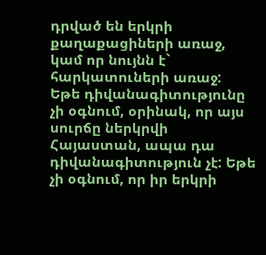դրված են երկրի քաղաքացիների առաջ, կամ որ նույնն է` հարկատուների առաջ:
Եթե դիվանագիտությունը չի օգնում, օրինակ, որ այս սուրճը ներկրվի Հայաստան, ապա դա դիվանագիտություն չէ: Եթե չի օգնում, որ իր երկրի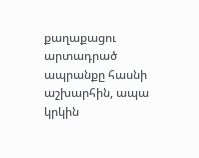քաղաքացու արտադրած ապրանքը հասնի աշխարհին, ապա կրկին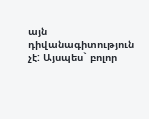այն դիվանագիտություն չէ: Այսպես` բոլոր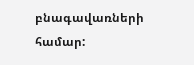բնագավառների համար: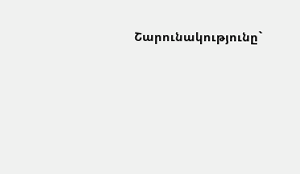Շարունակությունը`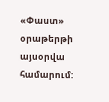«Փաստ» օրաթերթի այսօրվա համարում: